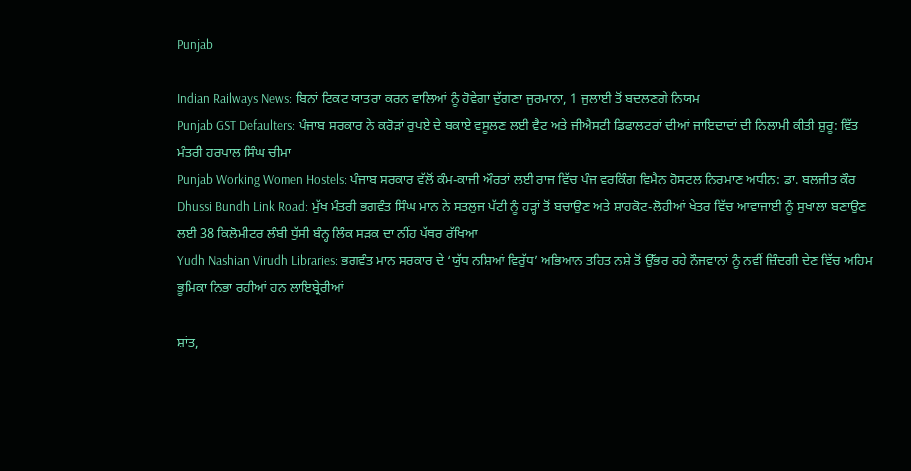Punjab

Indian Railways News: ਬਿਨਾਂ ਟਿਕਟ ਯਾਤਰਾ ਕਰਨ ਵਾਲਿਆਂ ਨੂੰ ਹੋਵੇਗਾ ਦੁੱਗਣਾ ਜੁਰਮਾਨਾ, 1 ਜੁਲਾਈ ਤੋਂ ਬਦਲਣਗੇ ਨਿਯਮ
Punjab GST Defaulters: ਪੰਜਾਬ ਸਰਕਾਰ ਨੇ ਕਰੋੜਾਂ ਰੁਪਏ ਦੇ ਬਕਾਏ ਵਸੂਲਣ ਲਈ ਵੈਟ ਅਤੇ ਜੀਐਸਟੀ ਡਿਫਾਲਟਰਾਂ ਦੀਆਂ ਜਾਇਦਾਦਾਂ ਦੀ ਨਿਲਾਮੀ ਕੀਤੀ ਸ਼ੁਰੂ: ਵਿੱਤ ਮੰਤਰੀ ਹਰਪਾਲ ਸਿੰਘ ਚੀਮਾ
Punjab Working Women Hostels: ਪੰਜਾਬ ਸਰਕਾਰ ਵੱਲੋਂ ਕੰਮ-ਕਾਜੀ ਔਰਤਾਂ ਲਈ ਰਾਜ ਵਿੱਚ ਪੰਜ ਵਰਕਿੰਗ ਵਿਮੈਨ ਹੋਸਟਲ ਨਿਰਮਾਣ ਅਧੀਨ: ਡਾ. ਬਲਜੀਤ ਕੌਰ
Dhussi Bundh Link Road: ਮੁੱਖ ਮੰਤਰੀ ਭਗਵੰਤ ਸਿੰਘ ਮਾਨ ਨੇ ਸਤਲੁਜ ਪੱਟੀ ਨੂੰ ਹੜ੍ਹਾਂ ਤੋਂ ਬਚਾਉਣ ਅਤੇ ਸ਼ਾਹਕੋਟ-ਲੋਹੀਆਂ ਖੇਤਰ ਵਿੱਚ ਆਵਾਜਾਈ ਨੂੰ ਸੁਖਾਲਾ ਬਣਾਉਣ ਲਈ 38 ਕਿਲੋਮੀਟਰ ਲੰਬੀ ਧੁੱਸੀ ਬੰਨ੍ਹ ਲਿੰਕ ਸੜਕ ਦਾ ਨੀਂਹ ਪੱਥਰ ਰੱਖਿਆ
Yudh Nashian Virudh Libraries: ਭਗਵੰਤ ਮਾਨ ਸਰਕਾਰ ਦੇ ‘ਯੁੱਧ ਨਸ਼ਿਆਂ ਵਿਰੁੱਧ’ ਅਭਿਆਨ ਤਹਿਤ ਨਸ਼ੇ ਤੋਂ ਉੱਭਰ ਰਹੇ ਨੌਜਵਾਨਾਂ ਨੂੰ ਨਵੀਂ ਜ਼ਿੰਦਗੀ ਦੇਣ ਵਿੱਚ ਅਹਿਮ ਭੂਮਿਕਾ ਨਿਭਾ ਰਹੀਆਂ ਹਨ ਲਾਇਬ੍ਰੇਰੀਆਂ

ਸ਼ਾਂਤ,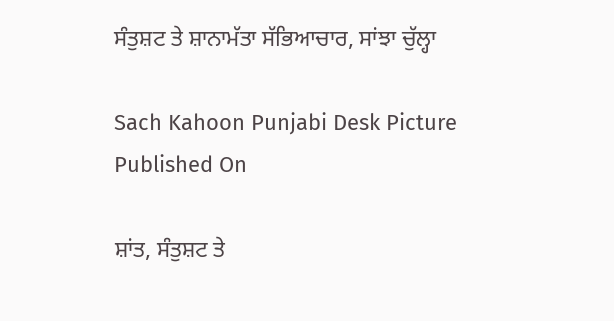ਸੰਤੁਸ਼ਟ ਤੇ ਸ਼ਾਨਾਮੱਤਾ ਸੱਭਿਆਚਾਰ, ਸਾਂਝਾ ਚੁੱਲ੍ਹਾ

Sach Kahoon Punjabi Desk Picture
Published On

ਸ਼ਾਂਤ, ਸੰਤੁਸ਼ਟ ਤੇ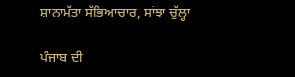ਸ਼ਾਨਾਮੱਤਾ ਸੱਭਿਆਚਾਰ, ਸਾਂਝਾ ਚੁੱਲ੍ਹਾ

ਪੰਜਾਬ ਦੀ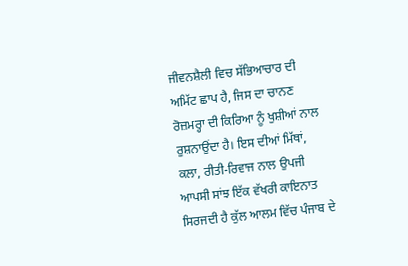ਜੀਵਨਸ਼ੈਲੀ ਵਿਚ ਸੱਭਿਆਚਾਰ ਦੀ ਅਮਿੱਟ ਛਾਪ ਹੈ, ਜਿਸ ਦਾ ਚਾਨਣ ਰੋਜ਼ਮਰ੍ਹਾ ਦੀ ਕਿਰਿਆ ਨੂੰ ਖੁਸ਼ੀਆਂ ਨਾਲ ਰੁਸ਼ਨਾਉਂਦਾ ਹੈ। ਇਸ ਦੀਆਂ ਮਿੱਥਾਂ, ਕਲਾ, ਰੀਤੀ-ਰਿਵਾਜ ਨਾਲ ਉਪਜੀ ਆਪਸੀ ਸਾਂਝ ਇੱਕ ਵੱਖਰੀ ਕਾਇਨਾਤ ਸਿਰਜਦੀ ਹੈ ਕੁੱਲ ਆਲਮ ਵਿੱਚ ਪੰਜਾਬ ਦੇ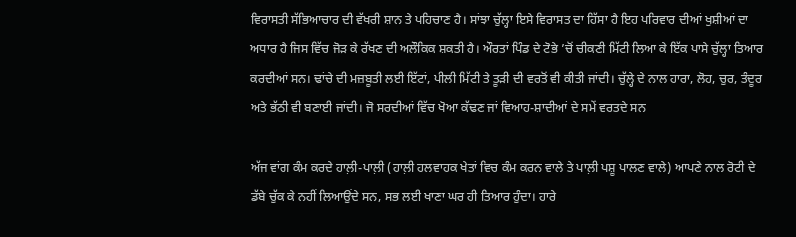ਵਿਰਾਸਤੀ ਸੱਭਿਆਚਾਰ ਦੀ ਵੱਖਰੀ ਸ਼ਾਨ ਤੇ ਪਹਿਚਾਣ ਹੈ। ਸਾਂਝਾ ਚੁੱਲ੍ਹਾ ਇਸੇ ਵਿਰਾਸਤ ਦਾ ਹਿੱਸਾ ਹੈ ਇਹ ਪਰਿਵਾਰ ਦੀਆਂ ਖੁਸ਼ੀਆਂ ਦਾ ਅਧਾਰ ਹੈ ਜਿਸ ਵਿੱਚ ਜੋੜ ਕੇ ਰੱਖਣ ਦੀ ਅਲੌਕਿਕ ਸ਼ਕਤੀ ਹੈ। ਔਰਤਾਂ ਪਿੰਡ ਦੇ ਟੋਭੇ ’ਚੋਂ ਚੀਕਣੀ ਮਿੱਟੀ ਲਿਆ ਕੇ ਇੱਕ ਪਾਸੇ ਚੁੱਲ੍ਹਾ ਤਿਆਰ ਕਰਦੀਆਂ ਸਨ। ਢਾਂਚੇ ਦੀ ਮਜ਼ਬੂਤੀ ਲਈ ਇੱਟਾਂ, ਪੀਲੀ ਮਿੱਟੀ ਤੇ ਤੂੜੀ ਦੀ ਵਰਤੋਂ ਵੀ ਕੀਤੀ ਜਾਂਦੀ। ਚੁੱਲ੍ਹੇ ਦੇ ਨਾਲ ਹਾਰਾ, ਲੋਹ, ਚੁਰ, ਤੰਦੂਰ ਅਤੇ ਭੱਠੀ ਵੀ ਬਣਾਈ ਜਾਂਦੀ। ਜੋ ਸਰਦੀਆਂ ਵਿੱਚ ਖੋਆ ਕੱਢਣ ਜਾਂ ਵਿਆਹ-ਸ਼ਾਦੀਆਂ ਦੇ ਸਮੇਂ ਵਰਤਦੇ ਸਨ

ਅੱਜ ਵਾਂਗ ਕੰਮ ਕਰਦੇ ਹਾਲ਼ੀ-ਪਾਲ਼ੀ (ਹਾਲ਼ੀ ਹਲਵਾਹਕ ਖੇਤਾਂ ਵਿਚ ਕੰਮ ਕਰਨ ਵਾਲੇ ਤੇ ਪਾਲ਼ੀ ਪਸ਼ੂ ਪਾਲਣ ਵਾਲੇ) ਆਪਣੇ ਨਾਲ ਰੋਟੀ ਦੇ ਡੱਬੇ ਚੁੱਕ ਕੇ ਨਹੀਂ ਲਿਆਉਂਦੇ ਸਨ, ਸਭ ਲਈ ਖਾਣਾ ਘਰ ਹੀ ਤਿਆਰ ਹੁੰਦਾ। ਹਾਰੇ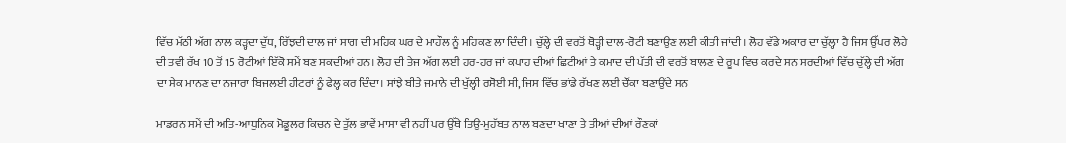ਵਿੱਚ ਮੱਠੀ ਅੱਗ ਨਾਲ ਕੜ੍ਹਦਾ ਦੁੱਧ, ਰਿੱਝਦੀ ਦਾਲ ਜਾਂ ਸਾਗ ਦੀ ਮਹਿਕ ਘਰ ਦੇ ਮਾਹੌਲ ਨੂੰ ਮਹਿਕਣ ਲਾ ਦਿੰਦੀ। ਚੁੱਲ੍ਹੇ ਦੀ ਵਰਤੋਂ ਥੋੜ੍ਹੀ ਦਾਲ-ਰੋਟੀ ਬਣਾਉਣ ਲਈ ਕੀਤੀ ਜਾਂਦੀ। ਲੋਹ ਵੱਡੇ ਅਕਾਰ ਦਾ ਚੁੱਲ੍ਹਾ ਹੈ ਜਿਸ ਉੱਪਰ ਲੋਹੇ ਦੀ ਤਵੀ ਰੱਖ 10 ਤੋਂ 15 ਰੋਟੀਆਂ ਇੱਕੋ ਸਮੇਂ ਬਣ ਸਕਦੀਆਂ ਹਨ। ਲੋਹ ਦੀ ਤੇਜ ਅੱਗ ਲਈ ਹਰ-ਹਰ ਜਾਂ ਕਪਾਹ ਦੀਆਂ ਛਿਟੀਆਂ ਤੇ ਕਮਾਦ ਦੀ ਪੱਤੀ ਦੀ ਵਰਤੋਂ ਬਾਲਣ ਦੇ ਰੂਪ ਵਿਚ ਕਰਦੇ ਸਨ ਸਰਦੀਆਂ ਵਿੱਚ ਚੁੱਲ੍ਹੇ ਦੀ ਅੱਗ ਦਾ ਸੇਕ ਮਾਨਣ ਦਾ ਨਜਾਰਾ ਬਿਜਲਈ ਹੀਟਰਾਂ ਨੂੰ ਫੇਲ੍ਹ ਕਰ ਦਿੰਦਾ। ਸਾਂਝੇ ਬੀਤੇ ਜਮਾਨੇ ਦੀ ਖੁੱਲ੍ਹੀ ਰਸੋਈ ਸੀ, ਜਿਸ ਵਿੱਚ ਭਾਂਡੇ ਰੱਖਣ ਲਈ ਚੌਂਕਾ ਬਣਾਉਂਦੇ ਸਨ

ਮਾਡਰਨ ਸਮੇਂ ਦੀ ਅਤਿ-ਆਧੁਨਿਕ ਮੋਡੂਲਰ ਕਿਚਨ ਦੇ ਤੁੱਲ ਭਾਵੇਂ ਮਾਸਾ ਵੀ ਨਹੀਂ ਪਰ ਉੱਥੇ ਤਿਉ-ਮੁਹੱਬਤ ਨਾਲ ਬਣਦਾ ਖਾਣਾ ਤੇ ਤੀਆਂ ਦੀਆਂ ਰੌਣਕਾਂ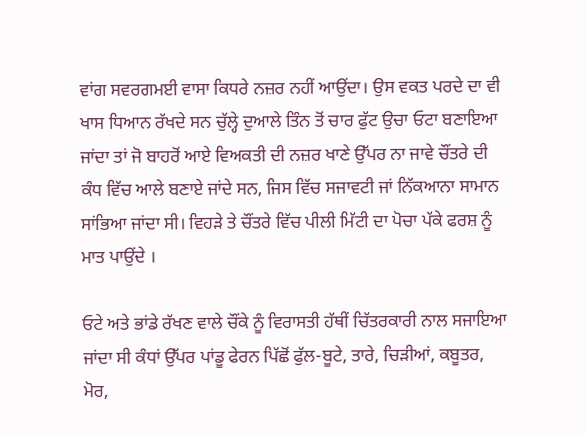ਵਾਂਗ ਸਵਰਗਮਈ ਵਾਸਾ ਕਿਧਰੇ ਨਜ਼ਰ ਨਹੀਂ ਆਉਂਦਾ। ਉਸ ਵਕਤ ਪਰਦੇ ਦਾ ਵੀ ਖਾਸ ਧਿਆਨ ਰੱਖਦੇ ਸਨ ਚੁੱਲ੍ਹੇ ਦੁਆਲੇ ਤਿੰਨ ਤੋਂ ਚਾਰ ਫੁੱਟ ਉਚਾ ਓਟਾ ਬਣਾਇਆ ਜਾਂਦਾ ਤਾਂ ਜੋ ਬਾਹਰੋਂ ਆਏ ਵਿਅਕਤੀ ਦੀ ਨਜ਼ਰ ਖਾਣੇ ਉੱਪਰ ਨਾ ਜਾਵੇ ਚੌਂਤਰੇ ਦੀ ਕੰਧ ਵਿੱਚ ਆਲੇ ਬਣਾਏ ਜਾਂਦੇ ਸਨ, ਜਿਸ ਵਿੱਚ ਸਜਾਵਟੀ ਜਾਂ ਨਿੱਕਆਨਾ ਸਾਮਾਨ ਸਾਂਭਿਆ ਜਾਂਦਾ ਸੀ। ਵਿਹੜੇ ਤੇ ਚੌਂਤਰੇ ਵਿੱਚ ਪੀਲੀ ਮਿੱਟੀ ਦਾ ਪੋਚਾ ਪੱਕੇ ਫਰਸ਼ ਨੂੰ ਮਾਤ ਪਾਉਂਦੇ ।

ਓਟੇ ਅਤੇ ਭਾਂਡੇ ਰੱਖਣ ਵਾਲੇ ਚੌਂਕੇ ਨੂੰ ਵਿਰਾਸਤੀ ਹੱਥੀਂ ਚਿੱਤਰਕਾਰੀ ਨਾਲ ਸਜਾਇਆ ਜਾਂਦਾ ਸੀ ਕੰਧਾਂ ਉੱਪਰ ਪਾਂਡੂ ਫੇਰਨ ਪਿੱਛੋਂ ਫੁੱਲ-ਬੂਟੇ, ਤਾਰੇ, ਚਿੜੀਆਂ, ਕਬੂਤਰ, ਮੋਰ,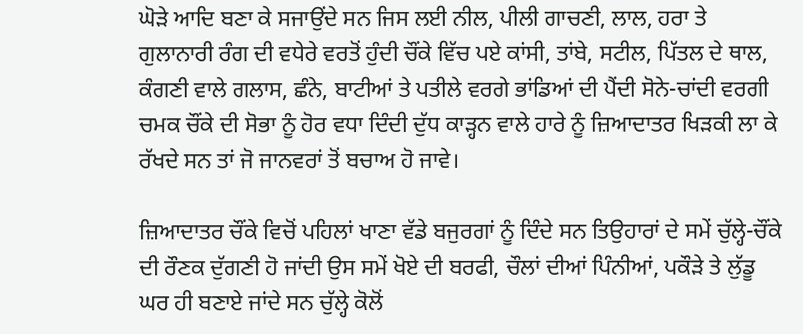ਘੋੜੇ ਆਦਿ ਬਣਾ ਕੇ ਸਜਾਉਂਦੇ ਸਨ ਜਿਸ ਲਈ ਨੀਲ, ਪੀਲੀ ਗਾਚਣੀ, ਲਾਲ, ਹਰਾ ਤੇ ਗੁਲਾਨਾਰੀ ਰੰਗ ਦੀ ਵਧੇਰੇ ਵਰਤੋਂ ਹੁੰਦੀ ਚੌਂਕੇ ਵਿੱਚ ਪਏ ਕਾਂਸੀ, ਤਾਂਬੇ, ਸਟੀਲ, ਪਿੱਤਲ ਦੇ ਥਾਲ, ਕੰਗਣੀ ਵਾਲੇ ਗਲਾਸ, ਛੰਨੇ, ਬਾਟੀਆਂ ਤੇ ਪਤੀਲੇ ਵਰਗੇ ਭਾਂਡਿਆਂ ਦੀ ਪੈਂਦੀ ਸੋਨੇ-ਚਾਂਦੀ ਵਰਗੀ ਚਮਕ ਚੌਂਕੇ ਦੀ ਸੋਭਾ ਨੂੰ ਹੋਰ ਵਧਾ ਦਿੰਦੀ ਦੁੱਧ ਕਾੜ੍ਹਨ ਵਾਲੇ ਹਾਰੇ ਨੂੰ ਜ਼ਿਆਦਾਤਰ ਖਿੜਕੀ ਲਾ ਕੇ ਰੱਖਦੇ ਸਨ ਤਾਂ ਜੋ ਜਾਨਵਰਾਂ ਤੋਂ ਬਚਾਅ ਹੋ ਜਾਵੇ।

ਜ਼ਿਆਦਾਤਰ ਚੌਂਕੇ ਵਿਚੋਂ ਪਹਿਲਾਂ ਖਾਣਾ ਵੱਡੇ ਬਜੁਰਗਾਂ ਨੂੰ ਦਿੰਦੇ ਸਨ ਤਿਉਹਾਰਾਂ ਦੇ ਸਮੇਂ ਚੁੱਲ੍ਹੇ-ਚੌਂਕੇ ਦੀ ਰੌਣਕ ਦੁੱਗਣੀ ਹੋ ਜਾਂਦੀ ਉਸ ਸਮੇਂ ਖੋਏ ਦੀ ਬਰਫੀ, ਚੌਲਾਂ ਦੀਆਂ ਪਿੰਨੀਆਂ, ਪਕੌੜੇ ਤੇ ਲੁੱਡੂ ਘਰ ਹੀ ਬਣਾਏ ਜਾਂਦੇ ਸਨ ਚੁੱਲ੍ਹੇ ਕੋਲੋਂ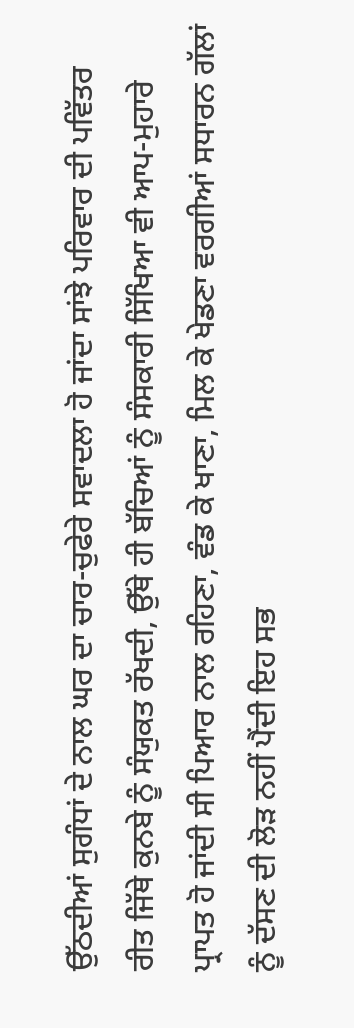ਉੱਠਦੀਆਂ ਸੁਗੰਧਾਂ ਦੇ ਨਾਲ ਘਰ ਦਾ ਚਾਰ-ਚੁਫੇਰੇ ਸਵਾਦਲਾ ਹੋ ਜਾਂਦਾ ਸਾਂਝੇ ਪਰਿਵਾਰ ਦੀ ਪਵਿੱਤਰ ਰੀਤ ਜਿੱਥੇ ਕੁਨਬੇ ਨੂੰ ਸੰਯੁਕਤ ਰੱਖਦੀ, ਉੱਥੇ ਹੀ ਬੱਚਿਆਂ ਨੂੰ ਸੰਸਕਾਰੀ ਸਿੱਖਿਆ ਵੀ ਆਪ-ਮੁਹਾਰੇ ਪ੍ਰਾਪਤ ਹੋ ਜਾਂਦੀ ਸੀ ਪਿਆਰ ਨਾਲ ਰਹਿਣਾ, ਵੰਡ ਕੇ ਖਾਣਾ, ਮਿਲ ਕੇ ਖੇਡਣਾ ਵਰਗੀਆਂ ਸਧਾਰਨ ਗੱਲਾਂ ਨੂੰ ਦੱਸਣ ਦੀ ਲੋੜ ਨਹੀਂ ਪੈਂਦੀ ਇਹ ਸਭ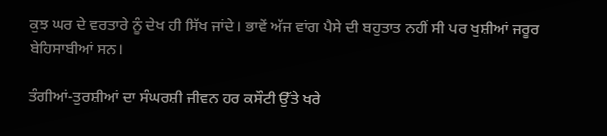ਕੁਝ ਘਰ ਦੇ ਵਰਤਾਰੇ ਨੂੰ ਦੇਖ ਹੀ ਸਿੱਖ ਜਾਂਦੇ। ਭਾਵੇਂ ਅੱਜ ਵਾਂਗ ਪੈਸੇ ਦੀ ਬਹੁਤਾਤ ਨਹੀਂ ਸੀ ਪਰ ਖੁਸ਼ੀਆਂ ਜਰੂਰ ਬੇਹਿਸਾਬੀਆਂ ਸਨ।

ਤੰਗੀਆਂ-ਤੁਰਸ਼ੀਆਂ ਦਾ ਸੰਘਰਸ਼ੀ ਜੀਵਨ ਹਰ ਕਸੌਟੀ ਉੱਤੇ ਖਰੇ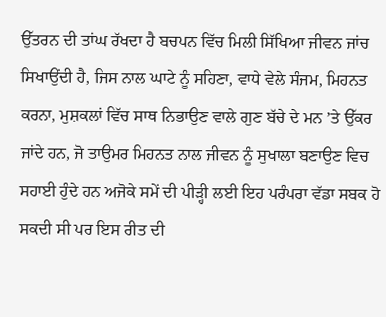ਉੱਤਰਨ ਦੀ ਤਾਂਘ ਰੱਖਦਾ ਹੈ ਬਚਪਨ ਵਿੱਚ ਮਿਲੀ ਸਿੱਖਿਆ ਜੀਵਨ ਜਾਂਚ ਸਿਖਾਉਂਦੀ ਹੈ, ਜਿਸ ਨਾਲ ਘਾਟੇ ਨੂੰ ਸਹਿਣਾ, ਵਾਧੇ ਵੇਲੇ ਸੰਜਮ, ਮਿਹਨਤ ਕਰਨਾ, ਮੁਸ਼ਕਲਾਂ ਵਿੱਚ ਸਾਥ ਨਿਭਾਉਣ ਵਾਲੇ ਗੁਣ ਬੱਚੇ ਦੇ ਮਨ ’ਤੇ ਉੱਕਰ ਜਾਂਦੇ ਹਨ, ਜੋ ਤਾਉਮਰ ਮਿਹਨਤ ਨਾਲ ਜੀਵਨ ਨੂੰ ਸੁਖਾਲਾ ਬਣਾਉਣ ਵਿਚ ਸਹਾਈ ਹੁੰਦੇ ਹਨ ਅਜੋਕੇ ਸਮੇਂ ਦੀ ਪੀੜ੍ਹੀ ਲਈ ਇਹ ਪਰੰਪਰਾ ਵੱਡਾ ਸਬਕ ਹੋ ਸਕਦੀ ਸੀ ਪਰ ਇਸ ਰੀਤ ਦੀ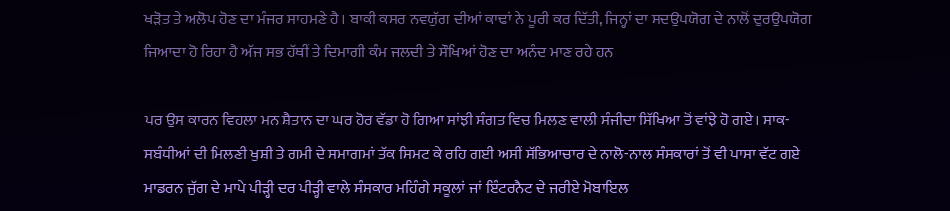ਖੜੋਤ ਤੇ ਅਲੋਪ ਹੋਣ ਦਾ ਮੰਜਰ ਸਾਹਮਣੇ ਹੈ। ਬਾਕੀ ਕਸਰ ਨਵਯੁੱਗ ਦੀਆਂ ਕਾਢਾਂ ਨੇ ਪੂਰੀ ਕਰ ਦਿੱਤੀ, ਜਿਨ੍ਹਾਂ ਦਾ ਸਦਉਪਯੋਗ ਦੇ ਨਾਲੋਂ ਦੁਰਉਪਯੋਗ ਜਿਆਦਾ ਹੋ ਰਿਹਾ ਹੈ ਅੱਜ ਸਭ ਹੱਥੀਂ ਤੇ ਦਿਮਾਗੀ ਕੰਮ ਜਲਦੀ ਤੇ ਸੌਖਿਆਂ ਹੋਣ ਦਾ ਅਨੰਦ ਮਾਣ ਰਹੇ ਹਨ

ਪਰ ਉਸ ਕਾਰਨ ਵਿਹਲਾ ਮਨ ਸ਼ੈਤਾਨ ਦਾ ਘਰ ਹੋਰ ਵੱਡਾ ਹੋ ਗਿਆ ਸਾਂਝੀ ਸੰਗਤ ਵਿਚ ਮਿਲਣ ਵਾਲੀ ਸੰਜੀਦਾ ਸਿੱਖਿਆ ਤੋਂ ਵਾਂਝੇ ਹੋ ਗਏ। ਸਾਕ-ਸਬੰਧੀਆਂ ਦੀ ਮਿਲਣੀ ਖੁਸ਼ੀ ਤੇ ਗਮੀ ਦੇ ਸਮਾਗਮਾਂ ਤੱਕ ਸਿਮਟ ਕੇ ਰਹਿ ਗਈ ਅਸੀਂ ਸੱਭਿਆਚਾਰ ਦੇ ਨਾਲੋ-ਨਾਲ ਸੰਸਕਾਰਾਂ ਤੋਂ ਵੀ ਪਾਸਾ ਵੱਟ ਗਏ ਮਾਡਰਨ ਜੁੱਗ ਦੇ ਮਾਪੇ ਪੀੜ੍ਹੀ ਦਰ ਪੀੜ੍ਹੀ ਵਾਲੇ ਸੰਸਕਾਰ ਮਹਿੰਗੇ ਸਕੂਲਾਂ ਜਾਂ ਇੰਟਰਨੈਟ ਦੇ ਜਰੀਏ ਮੋਬਾਇਲ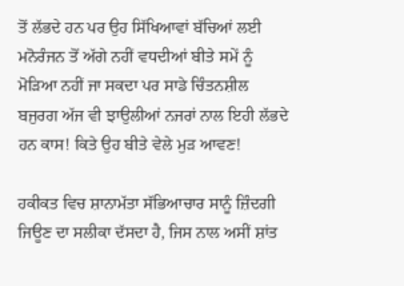ਤੋਂ ਲੱਭਦੇ ਹਨ ਪਰ ਉਹ ਸਿੱਖਿਆਵਾਂ ਬੱਚਿਆਂ ਲਈ ਮਨੋਰੰਜਨ ਤੋਂ ਅੱਗੇ ਨਹੀਂ ਵਧਦੀਆਂ ਬੀਤੇ ਸਮੇਂ ਨੂੰ ਮੋੜਿਆ ਨਹੀਂ ਜਾ ਸਕਦਾ ਪਰ ਸਾਡੇ ਚਿੰਤਨਸ਼ੀਲ ਬਜੁਰਗ ਅੱਜ ਵੀ ਝਾਉਲੀਆਂ ਨਜਰਾਂ ਨਾਲ ਇਹੀ ਲੱਭਦੇ ਹਨ ਕਾਸ! ਕਿਤੇ ਉਹ ਬੀਤੇ ਵੇਲੇ ਮੁੜ ਆਵਣ!

ਹਕੀਕਤ ਵਿਚ ਸ਼ਾਨਾਮੱਤਾ ਸੱਭਿਆਚਾਰ ਸਾਨੂੰ ਜ਼ਿੰਦਗੀ ਜਿਊਣ ਦਾ ਸਲੀਕਾ ਦੱਸਦਾ ਹੈ, ਜਿਸ ਨਾਲ ਅਸੀਂ ਸ਼ਾਂਤ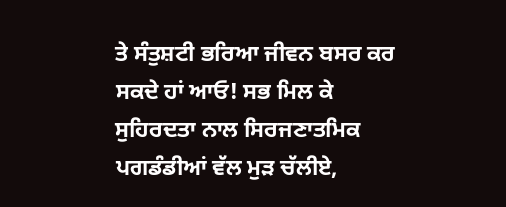ਤੇ ਸੰਤੁਸ਼ਟੀ ਭਰਿਆ ਜੀਵਨ ਬਸਰ ਕਰ ਸਕਦੇ ਹਾਂ ਆਓ! ਸਭ ਮਿਲ ਕੇ ਸੁਹਿਰਦਤਾ ਨਾਲ ਸਿਰਜਣਾਤਮਿਕ ਪਗਡੰਡੀਆਂ ਵੱਲ ਮੁੜ ਚੱਲੀਏ,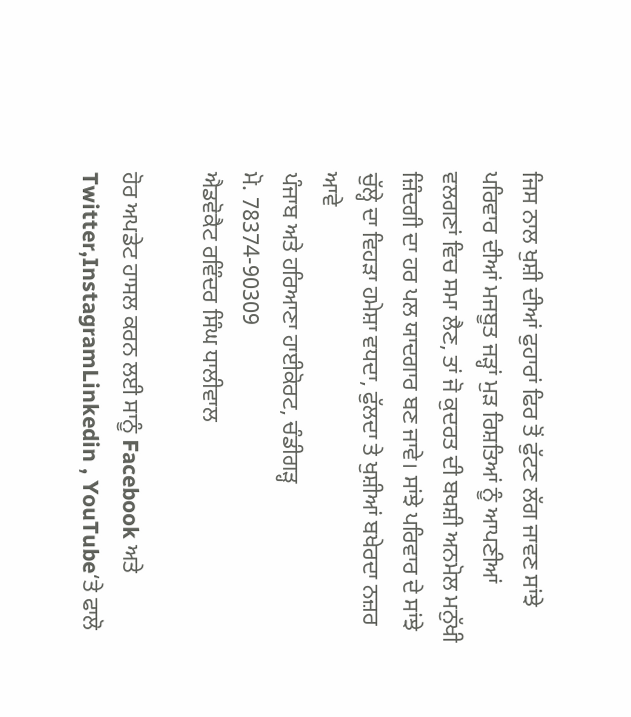ਜਿਸ ਨਾਲ ਖੁਸ਼ੀ ਦੀਆਂ ਫੁਹਾਰਾਂ ਫਿਰ ਤੋਂ ਫੁੱਟਣ ਲੱਗ ਜਾਵਣ ਸਾਂਝੇ ਪਰਿਵਾਰ ਦੀਆਂ ਮਜਬੂਤ ਜੜ੍ਹਾਂ ਮੁੜ ਰਿਸ਼ਤਿਆਂ ਨੂੰ ਆਪਣੀਆਂ ਵਲਗਣਾਂ ਵਿਚ ਸਮਾ ਲੈਣ, ਤਾਂ ਜੋ ਕੁਦਰਤ ਦੀ ਬਖਸ਼ੀ ਅਨਮੋਲ ਮਨੁੱਖੀ ਜ਼ਿੰਦਗੀ ਦਾ ਹਰ ਪਲ ਯਾਦਗਾਰ ਬਣ ਜਾਵੇ। ਸਾਂਝੇ ਪਰਿਵਾਰ ਦੇ ਸਾਂਝੇ ਚੁੱਲ੍ਹੇ ਦਾ ਵਿਹੜਾ ਹਮੇਸ਼ਾ ਵਧਦਾ, ਫੁੱਲਦਾ ਤੇ ਖੁਸ਼ੀਆਂ ਬਖੇਰਦਾ ਨਜ਼ਰ ਆਵੇ
ਪੰਜਾਬ ਅਤੇ ਹਰਿਆਣਾ ਹਾਈਕੋਰਟ, ਚੰਡੀਗੜ੍ਹ
ਮੋ. 78374-90309
ਐਡਵੋਕੈਟ ਰਵਿੰਦਰ ਸਿੰਘ ਧਾਲੀਵਾਲ

ਹੋਰ ਅਪਡੇਟ ਹਾਸਲ ਕਰਨ ਲਈ ਸਾਨੂੰ Facebook ਅਤੇ Twitter,InstagramLinkedin , YouTube‘ਤੇ ਫਾਲੋ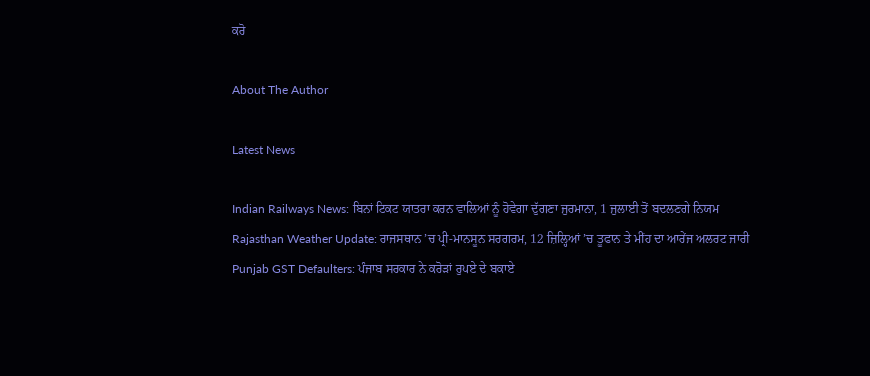ਕਰੋ

About The Author

Latest News

Indian Railways News: ਬਿਨਾਂ ਟਿਕਟ ਯਾਤਰਾ ਕਰਨ ਵਾਲਿਆਂ ਨੂੰ ਹੋਵੇਗਾ ਦੁੱਗਣਾ ਜੁਰਮਾਨਾ, 1 ਜੁਲਾਈ ਤੋਂ ਬਦਲਣਗੇ ਨਿਯਮ
Rajasthan Weather Update: ਰਾਜਸਥਾਨ ’ਚ ਪ੍ਰੀ-ਮਾਨਸੂਨ ਸਰਗਰਮ, 12 ਜ਼ਿਲ੍ਹਿਆਂ ’ਚ ਤੂਫਾਨ ਤੇ ਮੀਂਹ ਦਾ ਆਰੇਂਜ ਅਲਰਟ ਜਾਰੀ
Punjab GST Defaulters: ਪੰਜਾਬ ਸਰਕਾਰ ਨੇ ਕਰੋੜਾਂ ਰੁਪਏ ਦੇ ਬਕਾਏ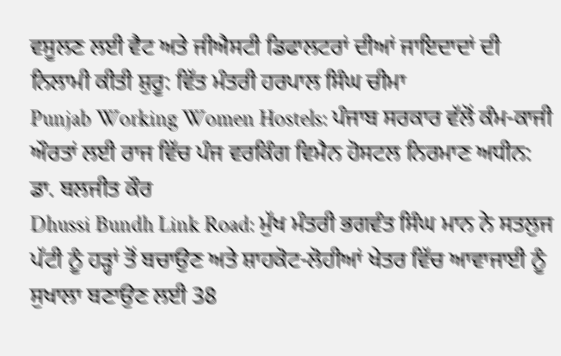ਵਸੂਲਣ ਲਈ ਵੈਟ ਅਤੇ ਜੀਐਸਟੀ ਡਿਫਾਲਟਰਾਂ ਦੀਆਂ ਜਾਇਦਾਦਾਂ ਦੀ ਨਿਲਾਮੀ ਕੀਤੀ ਸ਼ੁਰੂ: ਵਿੱਤ ਮੰਤਰੀ ਹਰਪਾਲ ਸਿੰਘ ਚੀਮਾ
Punjab Working Women Hostels: ਪੰਜਾਬ ਸਰਕਾਰ ਵੱਲੋਂ ਕੰਮ-ਕਾਜੀ ਔਰਤਾਂ ਲਈ ਰਾਜ ਵਿੱਚ ਪੰਜ ਵਰਕਿੰਗ ਵਿਮੈਨ ਹੋਸਟਲ ਨਿਰਮਾਣ ਅਧੀਨ: ਡਾ. ਬਲਜੀਤ ਕੌਰ
Dhussi Bundh Link Road: ਮੁੱਖ ਮੰਤਰੀ ਭਗਵੰਤ ਸਿੰਘ ਮਾਨ ਨੇ ਸਤਲੁਜ ਪੱਟੀ ਨੂੰ ਹੜ੍ਹਾਂ ਤੋਂ ਬਚਾਉਣ ਅਤੇ ਸ਼ਾਹਕੋਟ-ਲੋਹੀਆਂ ਖੇਤਰ ਵਿੱਚ ਆਵਾਜਾਈ ਨੂੰ ਸੁਖਾਲਾ ਬਣਾਉਣ ਲਈ 38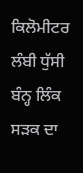ਕਿਲੋਮੀਟਰ ਲੰਬੀ ਧੁੱਸੀ ਬੰਨ੍ਹ ਲਿੰਕ ਸੜਕ ਦਾ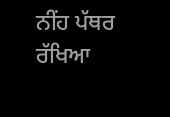ਨੀਂਹ ਪੱਥਰ ਰੱਖਿਆ